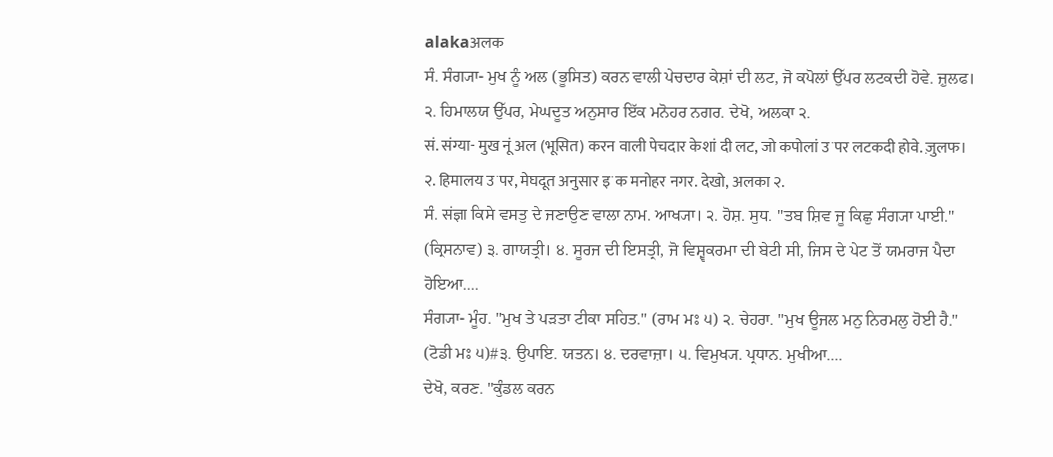alakaअलक
ਸੰ. ਸੰਗ੍ਯਾ- ਮੁਖ ਨੂੰ ਅਲ (ਭੂਸਿਤ) ਕਰਨ ਵਾਲੀ ਪੇਚਦਾਰ ਕੇਸ਼ਾਂ ਦੀ ਲਟ, ਜੋ ਕਪੋਲਾਂ ਉੱਪਰ ਲਟਕਦੀ ਹੋਵੇ. ਜ਼ੁਲਫ। ੨. ਹਿਮਾਲਯ ਉੱਪਰ, ਮੇਘਦੂਤ ਅਨੁਸਾਰ ਇੱਕ ਮਨੋਹਰ ਨਗਰ. ਦੇਖੋ, ਅਲਕਾ ੨.
सं. संग्या- मुख नूं अल (भूसित) करन वाली पेचदार केशां दी लट, जो कपोलां उॱपर लटकदी होवे. ज़ुलफ। २. हिमालय उॱपर, मेघदूत अनुसार इॱक मनोहर नगर. देखो, अलका २.
ਸੰ. संज्ञा ਕਿਸੇ ਵਸਤੁ ਦੇ ਜਣਾਉਣ ਵਾਲਾ ਨਾਮ. ਆਖ੍ਯਾ। ੨. ਹੋਸ਼. ਸੁਧ. "ਤਬ ਸ਼ਿਵ ਜੂ ਕਿਛੁ ਸੰਗ੍ਯਾ ਪਾਈ." (ਕ੍ਰਿਸਨਾਵ) ੩. ਗਾਯਤ੍ਰੀ। ੪. ਸੂਰਜ ਦੀ ਇਸਤ੍ਰੀ, ਜੋ ਵਿਸ਼੍ਵਕਰਮਾ ਦੀ ਬੇਟੀ ਸੀ, ਜਿਸ ਦੇ ਪੇਟ ਤੋਂ ਯਮਰਾਜ ਪੈਦਾ ਹੋਇਆ....
ਸੰਗ੍ਯਾ- ਮੂੰਹ. "ਮੁਖ ਤੇ ਪੜਤਾ ਟੀਕਾ ਸਹਿਤ." (ਰਾਮ ਮਃ ੫) ੨. ਚੇਹਰਾ. "ਮੁਖ ਊਜਲ ਮਨੁ ਨਿਰਮਲੁ ਹੋਈ ਹੈ." (ਟੋਡੀ ਮਃ ੫)#੩. ਉਪਾਇ. ਯਤਨ। ੪. ਦਰਵਾਜ਼ਾ। ੫. ਵਿਮੁਖ੍ਯ. ਪ੍ਰਧਾਨ. ਮੁਖੀਆ....
ਦੇਖੋ, ਕਰਣ. "ਕੁੰਡਲ ਕਰਨ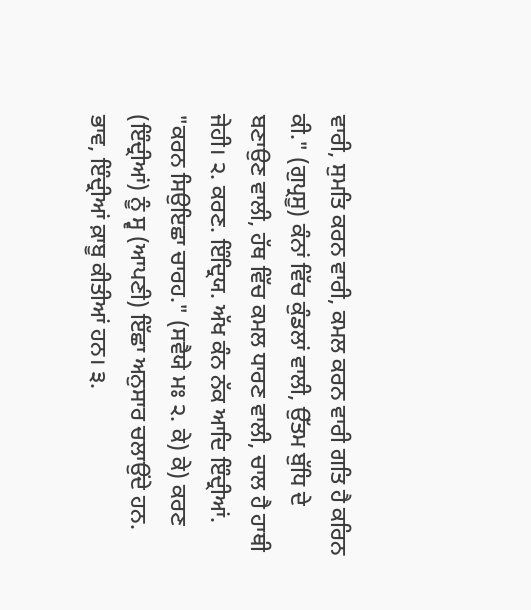ਵਾਰੀ, ਸੁਮਤਿ ਕਰਨ ਵਾਰੀ, ਕਮਲ ਕਰਨ ਵਾਰੀ ਗਤਿ ਹੈ ਕਰਿਨ ਕੀ." (ਗੁਪ੍ਰਸੂ) ਕੰਨਾਂ ਵਿੱਚ ਕੁੰਡਲਾਂ ਵਾਲੀ, ਉੱਤਮ ਬੁੱਧਿ ਦੇ ਬਣਾਉਣ ਵਾਲੀ, ਹੱਥ ਵਿੱਚ ਕਮਲ ਧਾਰਣ ਵਾਲੀ, ਚਾਲ ਹੈ ਹਾਥੀ ਜੇਹੀ। ੨. ਕਰਣ. ਇੰਦ੍ਰਿਯ. ਅੱਖ ਕੰਨ ਨੱਕ ਆਦਿ ਇੰਦ੍ਰੀਆਂ. "ਕਰਨ ਸਿਉਇਛਾ ਚਾਰਹ." (ਸਵੈਯੇ ਮਃ ੨. ਕੇ) ਕੇ) ਕਰਣ (ਇੰਦ੍ਰੀਆਂ) ਨੂੰ ਸ੍ਵ (ਆਪਣੀ) ਇੱਛਾ ਅਨੁਸਾਰ ਚਲਾਉਂਦੇ ਹਨ. ਭਾਵ, ਇੰਦ੍ਰੀਆਂ ਕ਼ਾਬੂ ਕੀਤੀਆਂ ਹਨ। ੩.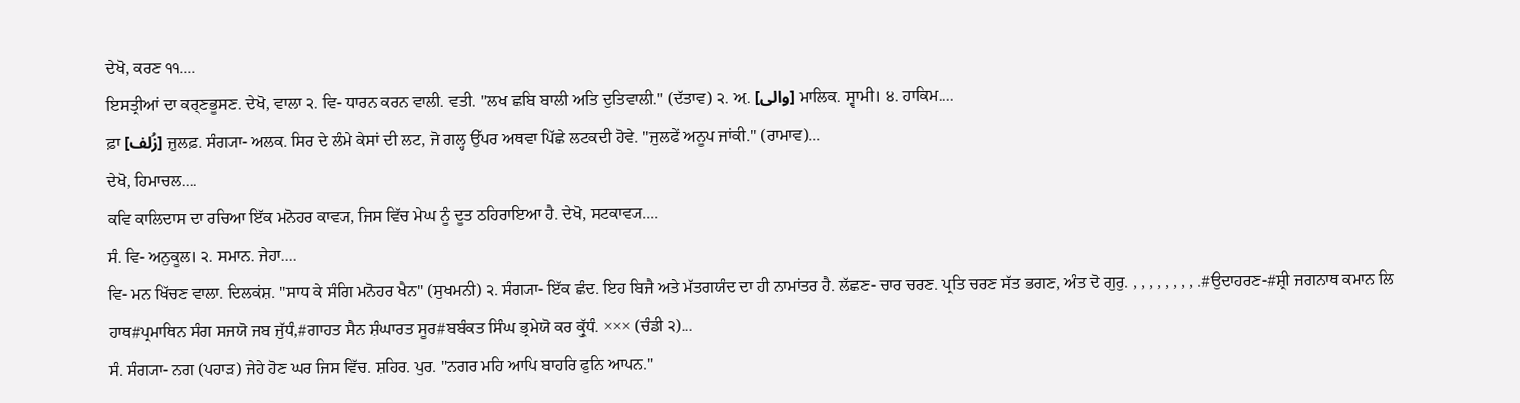ਦੇਖੋ, ਕਰਣ ੧੧....
ਇਸਤ੍ਰੀਆਂ ਦਾ ਕਰ੍ਣਭੂਸਣ. ਦੇਖੋ, ਵਾਲਾ ੨. ਵਿ- ਧਾਰਨ ਕਰਨ ਵਾਲੀ. ਵਤੀ. "ਲਖ ਛਬਿ ਬਾਲੀ ਅਤਿ ਦੁਤਿਵਾਲੀ." (ਦੱਤਾਵ) ੨. ਅ਼. [والی] ਮਾਲਿਕ. ਸ੍ਵਾਮੀ। ੪. ਹਾਕਿਮ....
ਫ਼ਾ [زُلف] ਜ਼ੁਲਫ਼. ਸੰਗ੍ਯਾ- ਅਲਕ. ਸਿਰ ਦੇ ਲੰਮੇ ਕੇਸਾਂ ਦੀ ਲਟ, ਜੋ ਗਲ੍ਹ ਉੱਪਰ ਅਥਵਾ ਪਿੱਛੇ ਲਟਕਦੀ ਹੋਵੇ. "ਜੁਲਫੇਂ ਅਨੂਪ ਜਾਂਕੀ." (ਰਾਮਾਵ)...
ਦੇਖੋ, ਹਿਮਾਚਲ....
ਕਵਿ ਕਾਲਿਦਾਸ ਦਾ ਰਚਿਆ ਇੱਕ ਮਨੋਹਰ ਕਾਵ੍ਯ, ਜਿਸ ਵਿੱਚ ਮੇਘ ਨੂੰ ਦੂਤ ਠਹਿਰਾਇਆ ਹੈ. ਦੇਖੋ, ਸਟਕਾਵ੍ਯ....
ਸੰ. ਵਿ- ਅਨੁਕੂਲ। ੨. ਸਮਾਨ. ਜੇਹਾ....
ਵਿ- ਮਨ ਖਿੱਚਣ ਵਾਲਾ. ਦਿਲਕਂਸ਼. "ਸਾਧ ਕੇ ਸੰਗਿ ਮਨੋਹਰ ਖੈਨ" (ਸੁਖਮਨੀ) ੨. ਸੰਗ੍ਯਾ- ਇੱਕ ਛੰਦ. ਇਹ ਬਿਜੈ ਅਤੇ ਮੱਤਗਯੰਦ ਦਾ ਹੀ ਨਾਮਾਂਤਰ ਹੈ. ਲੱਛਣ- ਚਾਰ ਚਰਣ. ਪ੍ਰਤਿ ਚਰਣ ਸੱਤ ਭਗਣ, ਅੰਤ ਦੋ ਗੁਰੁ. , , , , , , , , .#ਉਦਾਹਰਣ-#ਸ਼੍ਰੀ ਜਗਨਾਥ ਕਮਾਨ ਲਿ ਹਾਥ#ਪ੍ਰਮਾਥਿਨ ਸੰਗ ਸਜਯੋ ਜਬ ਜੁੱਧੰ,#ਗਾਹਤ ਸੈਨ ਸ਼ੰਘਾਰਤ ਸੂਰ#ਬਬੰਕਤ ਸਿੰਘ ਭ੍ਰਮੇਯੋ ਕਰ ਕ੍ਰੁੱਧੰ. ××× (ਚੰਡੀ ੨)...
ਸੰ. ਸੰਗ੍ਯਾ- ਨਗ (ਪਹਾੜ) ਜੇਹੇ ਹੋਣ ਘਰ ਜਿਸ ਵਿੱਚ. ਸ਼ਹਿਰ. ਪੁਰ. "ਨਗਰ ਮਹਿ ਆਪਿ ਬਾਹਰਿ ਫੁਨਿ ਆਪਨ."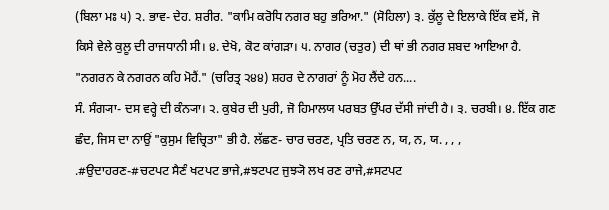(ਬਿਲਾ ਮਃ ੫) ੨. ਭਾਵ- ਦੇਹ. ਸ਼ਰੀਰ. "ਕਾਮਿ ਕਰੋਧਿ ਨਗਰ ਬਹੁ ਭਰਿਆ." (ਸੋਹਿਲਾ) ੩. ਕੁੱਲੂ ਦੇ ਇਲਾਕੇ ਇੱਕ ਵਸੋਂ, ਜੋ ਕਿਸੇ ਵੇਲੇ ਕੁਲੂ ਦੀ ਰਾਜਧਾਨੀ ਸੀ। ੪. ਦੇਖੋ, ਕੋਟ ਕਾਂਗੜਾ। ੫. ਨਾਗਰ (ਚਤੁਰ) ਦੀ ਥਾਂ ਭੀ ਨਗਰ ਸ਼ਬਦ ਆਇਆ ਹੈ. "ਨਗਰਨ ਕੇ ਨਗਰਨ ਕਹਿ ਮੋਹੈਂ." (ਚਰਿਤ੍ਰ ੨੪੪) ਸ਼ਹਰ ਦੇ ਨਾਗਰਾਂ ਨੂੰ ਮੋਹ ਲੈਂਦੇ ਹਨ....
ਸੰ. ਸੰਗ੍ਯਾ- ਦਸ ਵਰ੍ਹੇ ਦੀ ਕੰਨ੍ਯਾ। ੨. ਕੁਬੇਰ ਦੀ ਪੁਰੀ, ਜੋ ਹਿਮਾਲਯ ਪਰਬਤ ਉੱਪਰ ਦੱਸੀ ਜਾਂਦੀ ਹੈ। ੩. ਚਰਬੀ। ੪. ਇੱਕ ਗਣ ਛੰਦ, ਜਿਸ ਦਾ ਨਾਉਂ "ਕੁਸੁਮ ਵਿਚ੍ਰਿਤਾ" ਭੀ ਹੈ. ਲੱਛਣ- ਚਾਰ ਚਰਣ, ਪ੍ਰਤਿ ਚਰਣ ਨ, ਯ, ਨ, ਯ. , , , .#ਉਦਾਹਰਣ-#ਚਟਪਟ ਸੈਣੰ ਖਟਪਟ ਭਾਜੇ,#ਝਟਪਟ ਜੁਝ੍ਯੋ ਲਖ ਰਣ ਰਾਜੇ,#ਸਟਪਟ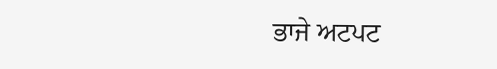ਭਾਜੇ ਅਟਪਟ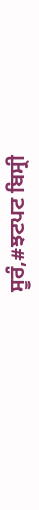ਸੂਰੰ,#ਝਟਪਟ ਬਿਸ੍ਰੀ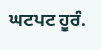ਘਟਪਟ ਹੂਰੰ.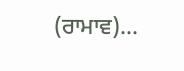(ਰਾਮਾਵ)...